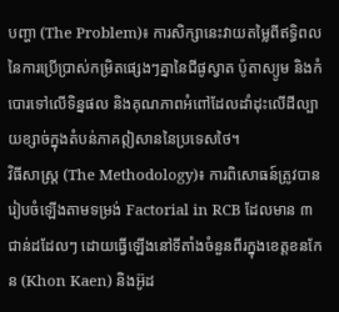បញ្ហា (The Problem)៖ ការសិក្សានេះវាយតម្លៃពីឥទ្ធិពលនៃការប្រើប្រាស់កម្រិតផ្សេងៗគ្នានៃជីផូស្វាត ប៉ូតាស្យូម និងកំបោរទៅលើទិន្នផល និងគុណភាពអំពៅដែលដាំដុះលើដីល្បាយខ្សាច់ក្នុងតំបន់ភាគឦសាននៃប្រទេសថៃ។
វិធីសាស្ត្រ (The Methodology)៖ ការពិសោធន៍ត្រូវបានរៀបចំឡើងតាមទម្រង់ Factorial in RCB ដែលមាន ៣ ជាន់ដដែលៗ ដោយធ្វើឡើងនៅទីតាំងចំនួនពីរក្នុងខេត្តខនកែន (Khon Kaen) និងអ៊ូដ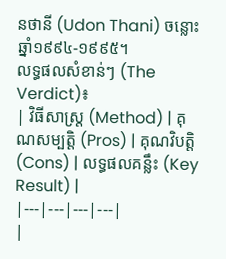នថានី (Udon Thani) ចន្លោះឆ្នាំ១៩៩៤-១៩៩៥។
លទ្ធផលសំខាន់ៗ (The Verdict)៖
| វិធីសាស្ត្រ (Method) | គុណសម្បត្តិ (Pros) | គុណវិបត្តិ (Cons) | លទ្ធផលគន្លឹះ (Key Result) |
|---|---|---|---|
|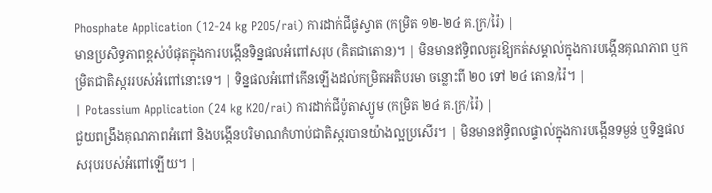Phosphate Application (12-24 kg P2O5/rai) ការដាក់ជីផូស្វាត (កម្រិត ១២-២៤ គ.ក្រ/រ៉ៃ) |
មានប្រសិទ្ធភាពខ្ពស់បំផុតក្នុងការបង្កើនទិន្នផលអំពៅសរុប (គិតជាតោន)។ | មិនមានឥទ្ធិពលគួរឱ្យកត់សម្គាល់ក្នុងការបង្កើនគុណភាព ឬកម្រិតជាតិស្កររបស់អំពៅនោះទេ។ | ទិន្នផលអំពៅកើនឡើងដល់កម្រិតអតិបរមា ចន្លោះពី ២០ ទៅ ២៤ តោន/រ៉ៃ។ |
| Potassium Application (24 kg K2O/rai) ការដាក់ជីប៉ូតាស្យូម (កម្រិត ២៤ គ.ក្រ/រ៉ៃ) |
ជួយពង្រឹងគុណភាពអំពៅ និងបង្កើនបរិមាណកំហាប់ជាតិស្ករបានយ៉ាងល្អប្រសើរ។ | មិនមានឥទ្ធិពលផ្ទាល់ក្នុងការបង្កើនទម្ងន់ ឬទិន្នផលសរុបរបស់អំពៅឡើយ។ |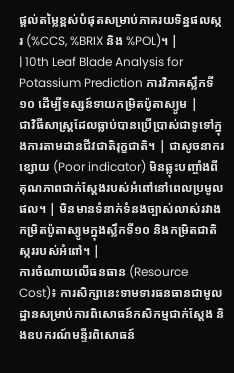ផ្តល់តម្លៃខ្ពស់បំផុតសម្រាប់ភាគរយទិន្នផលស្ករ (%CCS, %BRIX និង %POL)។ |
| 10th Leaf Blade Analysis for Potassium Prediction ការវិភាគស្លឹកទី១០ ដើម្បីទស្សន៍ទាយកម្រិតប៉ូតាស្យូម |
ជាវិធីសាស្រ្តដែលធ្លាប់បានប្រើប្រាស់ជាទូទៅក្នុងការតាមដានជីវជាតិរុក្ខជាតិ។ | ជាសូចនាករខ្សោយ (Poor indicator) មិនឆ្លុះបញ្ចាំងពីគុណភាពជាក់ស្តែងរបស់អំពៅនៅពេលប្រមូលផល។ | មិនមានទំនាក់ទំនងច្បាស់លាស់រវាងកម្រិតប៉ូតាស្យូមក្នុងស្លឹកទី១០ និងកម្រិតជាតិស្កររបស់អំពៅ។ |
ការចំណាយលើធនធាន (Resource Cost)៖ ការសិក្សានេះទាមទារធនធានជាមូលដ្ឋានសម្រាប់ការពិសោធន៍កសិកម្មជាក់ស្តែង និងឧបករណ៍មន្ទីរពិសោធន៍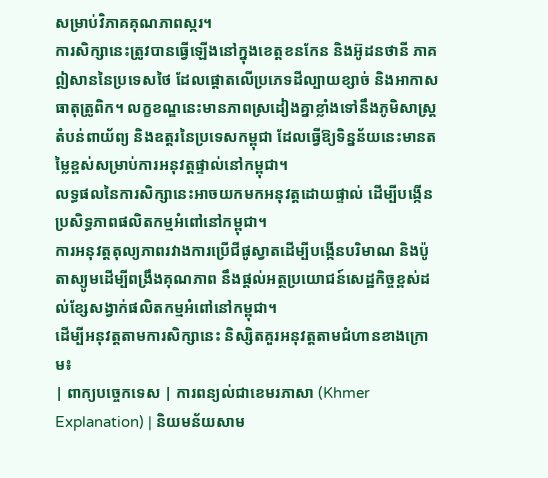សម្រាប់វិភាគគុណភាពស្ករ។
ការសិក្សានេះត្រូវបានធ្វើឡើងនៅក្នុងខេត្តខនកែន និងអ៊ូដនថានី ភាគឦសាននៃប្រទេសថៃ ដែលផ្តោតលើប្រភេទដីល្បាយខ្សាច់ និងអាកាសធាតុត្រូពិក។ លក្ខខណ្ឌនេះមានភាពស្រដៀងគ្នាខ្លាំងទៅនឹងភូមិសាស្ត្រតំបន់ពាយ័ព្យ និងឧត្តរនៃប្រទេសកម្ពុជា ដែលធ្វើឱ្យទិន្នន័យនេះមានតម្លៃខ្ពស់សម្រាប់ការអនុវត្តផ្ទាល់នៅកម្ពុជា។
លទ្ធផលនៃការសិក្សានេះអាចយកមកអនុវត្តដោយផ្ទាល់ ដើម្បីបង្កើនប្រសិទ្ធភាពផលិតកម្មអំពៅនៅកម្ពុជា។
ការអនុវត្តតុល្យភាពរវាងការប្រើជីផូស្វាតដើម្បីបង្កើនបរិមាណ និងប៉ូតាស្យូមដើម្បីពង្រឹងគុណភាព នឹងផ្តល់អត្ថប្រយោជន៍សេដ្ឋកិច្ចខ្ពស់ដល់ខ្សែសង្វាក់ផលិតកម្មអំពៅនៅកម្ពុជា។
ដើម្បីអនុវត្តតាមការសិក្សានេះ និស្សិតគួរអនុវត្តតាមជំហានខាងក្រោម៖
| ពាក្យបច្ចេកទេស | ការពន្យល់ជាខេមរភាសា (Khmer Explanation) | និយមន័យសាម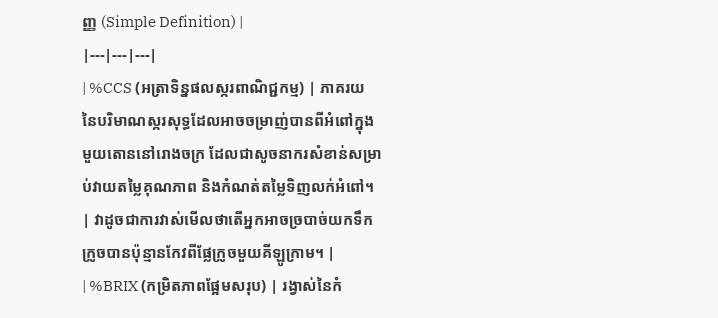ញ្ញ (Simple Definition) |
|---|---|---|
| %CCS (អត្រាទិន្នផលស្ករពាណិជ្ជកម្ម) | ភាគរយនៃបរិមាណស្ករសុទ្ធដែលអាចចម្រាញ់បានពីអំពៅក្នុងមួយតោននៅរោងចក្រ ដែលជាសូចនាករសំខាន់សម្រាប់វាយតម្លៃគុណភាព និងកំណត់តម្លៃទិញលក់អំពៅ។ | វាដូចជាការវាស់មើលថាតើអ្នកអាចច្របាច់យកទឹកក្រូចបានប៉ុន្មានកែវពីផ្លែក្រូចមួយគីឡូក្រាម។ |
| %BRIX (កម្រិតភាពផ្អែមសរុប) | រង្វាស់នៃកំ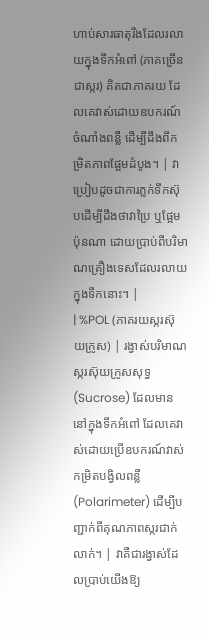ហាប់សារធាតុរឹងដែលរលាយក្នុងទឹកអំពៅ (ភាគច្រើនជាស្ករ) គិតជាភាគរយ ដែលគេវាស់ដោយឧបករណ៍ចំណាំងពន្លឺ ដើម្បីដឹងពីកម្រិតភាពផ្អែមដំបូង។ | វាប្រៀបដូចជាការភ្លក់ទឹកស៊ុបដើម្បីដឹងថាវាប្រៃ ឬផ្អែមប៉ុនណា ដោយប្រាប់ពីបរិមាណគ្រឿងទេសដែលរលាយក្នុងទឹកនោះ។ |
| %POL (ភាគរយស្ករស៊ុយក្រូស) | រង្វាស់បរិមាណស្ករស៊ុយក្រូសសុទ្ធ (Sucrose) ដែលមាននៅក្នុងទឹកអំពៅ ដែលគេវាស់ដោយប្រើឧបករណ៍វាស់កម្រិតបង្វិលពន្លឺ (Polarimeter) ដើម្បីបញ្ជាក់ពីគុណភាពស្ករជាក់លាក់។ | វាគឺជារង្វាស់ដែលប្រាប់យើងឱ្យ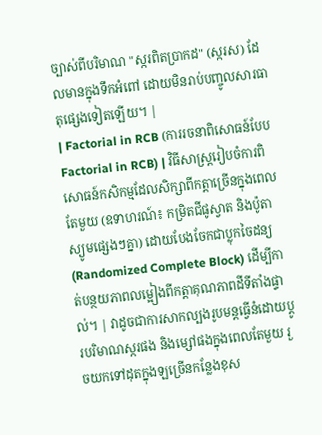ច្បាស់ពីបរិមាណ "ស្ករពិតប្រាកដ" (ស្ករស) ដែលមានក្នុងទឹកអំពៅ ដោយមិនរាប់បញ្ចូលសារធាតុផ្សេងទៀតឡើយ។ |
| Factorial in RCB (ការរចនាពិសោធន៍បែប Factorial in RCB) | វិធីសាស្ត្ររៀបចំការពិសោធន៍កសិកម្មដែលសិក្សាពីកត្តាច្រើនក្នុងពេលតែមួយ (ឧទាហរណ៍៖ កម្រិតជីផូស្វាត និងប៉ូតាស្យូមផ្សេងៗគ្នា) ដោយបែងចែកជាប្លុកចៃដន្យ (Randomized Complete Block) ដើម្បីកាត់បន្ថយភាពលម្អៀងពីកត្តាគុណភាពដីទីតាំងផ្ទាល់។ | វាដូចជាការសាកល្បងរូបមន្តធ្វើនំដោយប្តូរបរិមាណស្ករផង និងម្សៅផងក្នុងពេលតែមួយ រួចយកទៅដុតក្នុងឡច្រើនកន្លែងខុស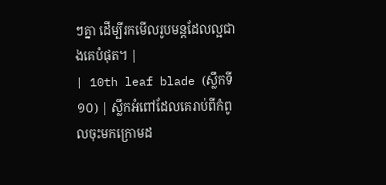ៗគ្នា ដើម្បីរកមើលរូបមន្តដែលល្អជាងគេបំផុត។ |
| 10th leaf blade (ស្លឹកទី១០) | ស្លឹកអំពៅដែលគេរាប់ពីកំពូលចុះមកក្រោមដ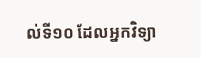ល់ទី១០ ដែលអ្នកវិទ្យា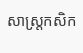សាស្ត្រកសិក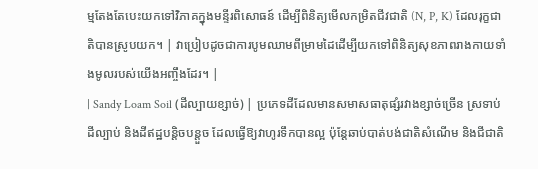ម្មតែងតែបេះយកទៅវិភាគក្នុងមន្ទីរពិសោធន៍ ដើម្បីពិនិត្យមើលកម្រិតជីវជាតិ (N, P, K) ដែលរុក្ខជាតិបានស្រូបយក។ | វាប្រៀបដូចជាការបូមឈាមពីម្រាមដៃដើម្បីយកទៅពិនិត្យសុខភាពរាងកាយទាំងមូលរបស់យើងអញ្ចឹងដែរ។ |
| Sandy Loam Soil (ដីល្បាយខ្សាច់) | ប្រភេទដីដែលមានសមាសធាតុផ្សំរវាងខ្សាច់ច្រើន ស្រទាប់ដីល្បាប់ និងដីឥដ្ឋបន្តិចបន្តួច ដែលធ្វើឱ្យវាហូរទឹកបានល្អ ប៉ុន្តែឆាប់បាត់បង់ជាតិសំណើម និងជីជាតិ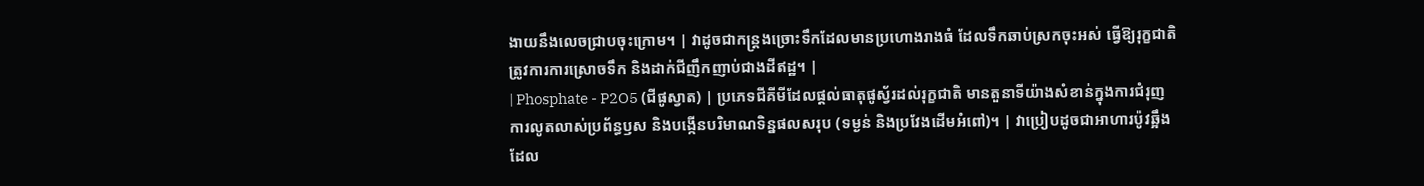ងាយនឹងលេចជ្រាបចុះក្រោម។ | វាដូចជាកន្ត្រងច្រោះទឹកដែលមានប្រហោងរាងធំ ដែលទឹកឆាប់ស្រកចុះអស់ ធ្វើឱ្យរុក្ខជាតិត្រូវការការស្រោចទឹក និងដាក់ជីញឹកញាប់ជាងដីឥដ្ឋ។ |
| Phosphate - P2O5 (ជីផូស្វាត) | ប្រភេទជីគីមីដែលផ្តល់ធាតុផូស្វ័រដល់រុក្ខជាតិ មានតួនាទីយ៉ាងសំខាន់ក្នុងការជំរុញការលូតលាស់ប្រព័ន្ធឫស និងបង្កើនបរិមាណទិន្នផលសរុប (ទម្ងន់ និងប្រវែងដើមអំពៅ)។ | វាប្រៀបដូចជាអាហារប៉ូវឆ្អឹង ដែល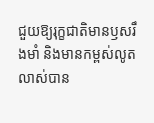ជួយឱ្យរុក្ខជាតិមានឫសរឹងមាំ និងមានកម្ពស់លូតលាស់បាន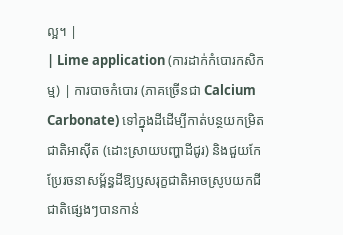ល្អ។ |
| Lime application (ការដាក់កំបោរកសិកម្ម) | ការបាចកំបោរ (ភាគច្រើនជា Calcium Carbonate) ទៅក្នុងដីដើម្បីកាត់បន្ថយកម្រិតជាតិអាស៊ីត (ដោះស្រាយបញ្ហាដីជូរ) និងជួយកែប្រែរចនាសម្ព័ន្ធដីឱ្យឫសរុក្ខជាតិអាចស្រូបយកជីជាតិផ្សេងៗបានកាន់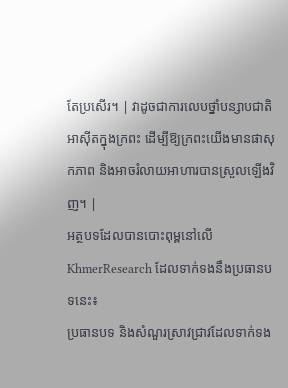តែប្រសើរ។ | វាដូចជាការលេបថ្នាំបន្សាបជាតិអាស៊ីតក្នុងក្រពះ ដើម្បីឱ្យក្រពះយើងមានផាសុកភាព និងអាចរំលាយអាហារបានស្រួលឡើងវិញ។ |
អត្ថបទដែលបានបោះពុម្ពនៅលើ KhmerResearch ដែលទាក់ទងនឹងប្រធានបទនេះ៖
ប្រធានបទ និងសំណួរស្រាវជ្រាវដែលទាក់ទង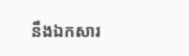នឹងឯកសារ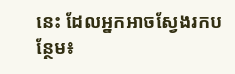នេះ ដែលអ្នកអាចស្វែងរកបន្ថែម៖